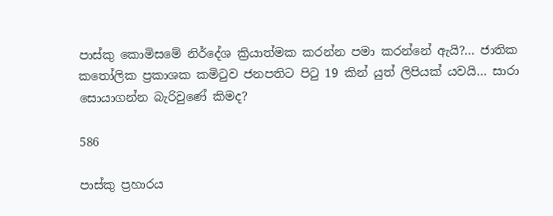පාස්කු කොමිසමේ නිර්දේශ ක්‍රියාත්මක කරන්න පමා කරන්නේ ඇයි?… ජාතික කතෝලික ප්‍රකාශක කමිටුව ජනපතිට පිටු 19 කින් යුත් ලිපියක් යවයි… සාරා සොයාගන්න බැරිවුණේ කිමද?

586

පාස්කු ප්‍රහාරය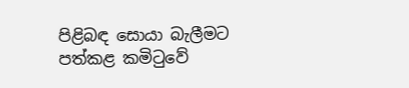පිළිබඳ සොයා බැලීමට පත්කළ කමිටුවේ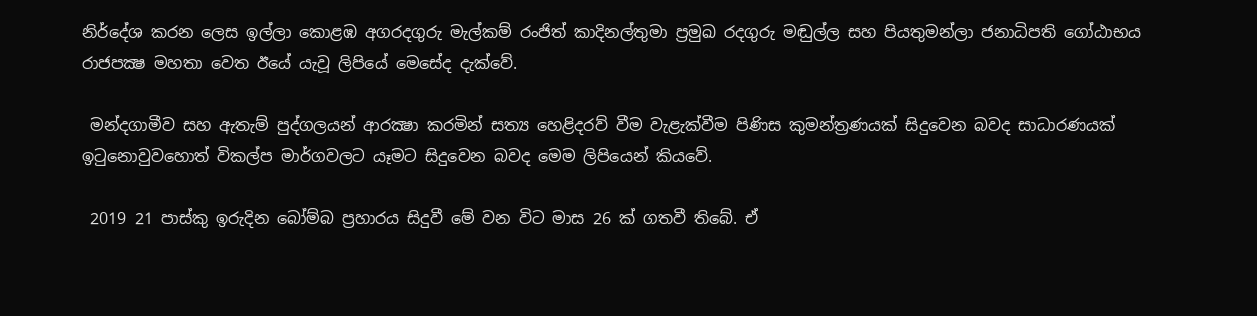නිර්දේශ කරන ලෙස ඉල්ලා කොළඹ අගරදගුරු මැල්කම් රංජිත් කාදිනල්තුමා ප්‍රමුඛ රදගුරු මඬුල්ල සහ පියතුමන්ලා ජනාධිපති ගෝඨාභය රාජපක්‍ෂ මහතා වෙත ඊයේ යැවූ ලිපියේ මෙසේද දැක්වේ.

 මන්දගාමීව සහ ඇතැම් පුද්ගලයන් ආරක්‍ෂා කරමින් සත්‍ය හෙළිදරව් වීම වැළැක්වීම පිණිස කුමන්ත්‍රණයක් සිදුවෙන බවද සාධාරණයක් ඉටුනොවුවහොත් විකල්ප මාර්ගවලට යෑමට සිදුවෙන බවද මෙම ලිපියෙන් කියවේ.

 2019 21 පාස්කු ඉරුදින බෝම්බ ප්‍රහාරය සිදුවී මේ වන විට මාස 26 ක් ගතවී තිබේ. ඒ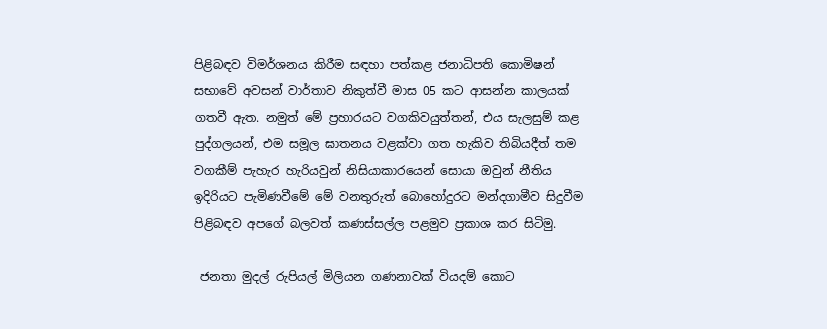පිළිබඳව විමර්ශනය කිරීම සඳහා පත්කළ ජනාධිපති කොමිෂන් සභාවේ අවසන් වාර්තාව නිකුත්වී මාස 05 කට ආසන්න කාලයක් ගතවී ඇත. නමුත් මේ ප්‍රහාරයට වගකිවයුත්තන්, එය සැලසුම් කළ පුද්ගලයන්, එම සමූල ඝාතනය වළක්වා ගත හැකිව තිබියදීත් තම වගකීම් පැහැර හැරියවුන් නිසියාකාරයෙන් සොයා ඔවුන් නීතිය ඉදිරියට පැමිණවීමේ මේ වනතුරුත් බොහෝදුරට මන්දගාමීව සිදුවීම පිළිබඳව අපගේ බලවත් කණස්සල්ල පළමුව ප්‍රකාශ කර සිටිමු.

 ජනතා මුදල් රුපියල් මිලියන ගණනාවක් වියදම් කොට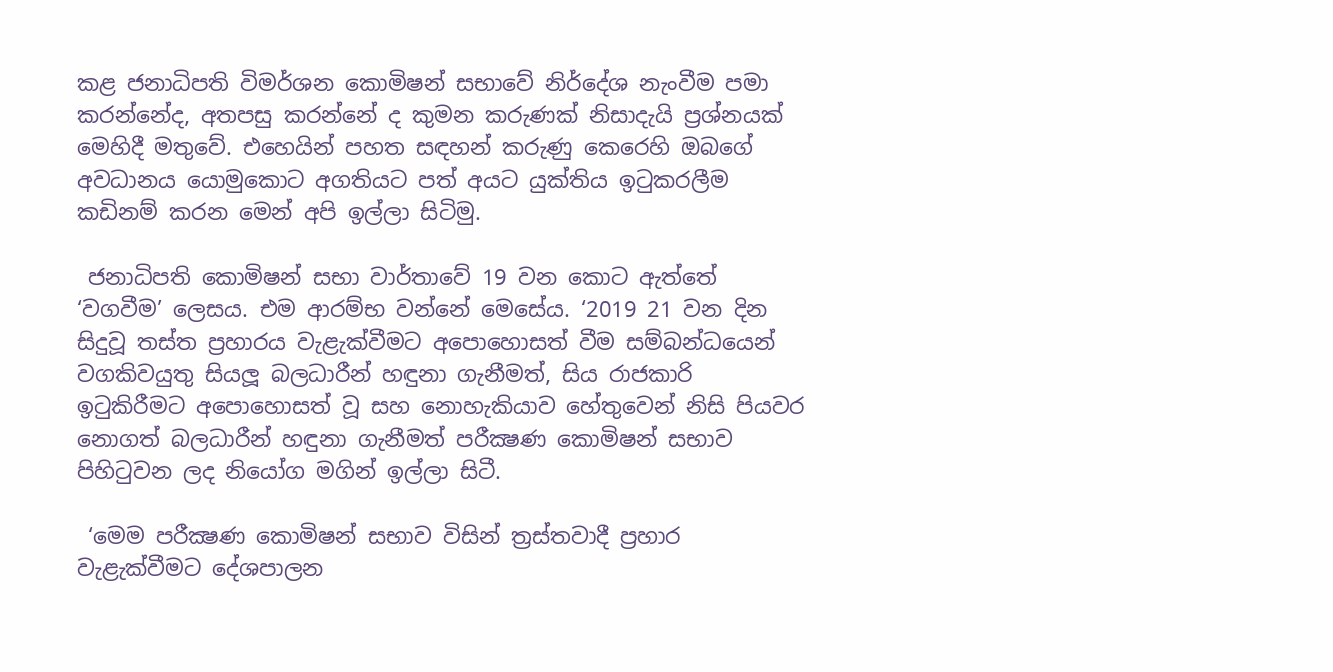කළ ජනාධිපති විමර්ශන කොමිෂන් සභාවේ නිර්දේශ නැංවීම පමා කරන්නේද, අතපසු කරන්නේ ද කුමන කරුණක් නිසාදැයි ප්‍රශ්නයක් මෙහිදී මතුවේ. එහෙයින් පහත සඳහන් කරුණු කෙරෙහි ඔබගේ අවධානය යොමුකොට අගතියට පත් අයට යුක්තිය ඉටුකරලීම කඩිනම් කරන මෙන් අපි ඉල්ලා සිටිමු.

 ජනාධිපති කොමිෂන් සභා වාර්තාවේ 19 වන කොට ඇත්තේ ‘වගවීම’ ලෙසය. එම ආරම්භ වන්නේ මෙසේය. ‘2019 21 වන දින සිදුවූ තස්ත ප්‍රහාරය වැළැක්වීමට අපොහොසත් වීම සම්බන්ධයෙන් වගකිවයුතු සියලූ බලධාරීන් හඳුනා ගැනීමත්, සිය රාජකාරි ඉටුකිරීමට අපොහොසත් වූ සහ නොහැකියාව හේතුවෙන් නිසි පියවර නොගත් බලධාරීන් හඳුනා ගැනීමත් පරීක්‍ෂණ කොමිෂන් සභාව පිහිටුවන ලද නියෝග මගින් ඉල්ලා සිටී.

 ‘මෙම පරීක්‍ෂණ කොමිෂන් සභාව විසින් ත්‍රස්තවාදී ප්‍රහාර වැළැක්වීමට දේශපාලන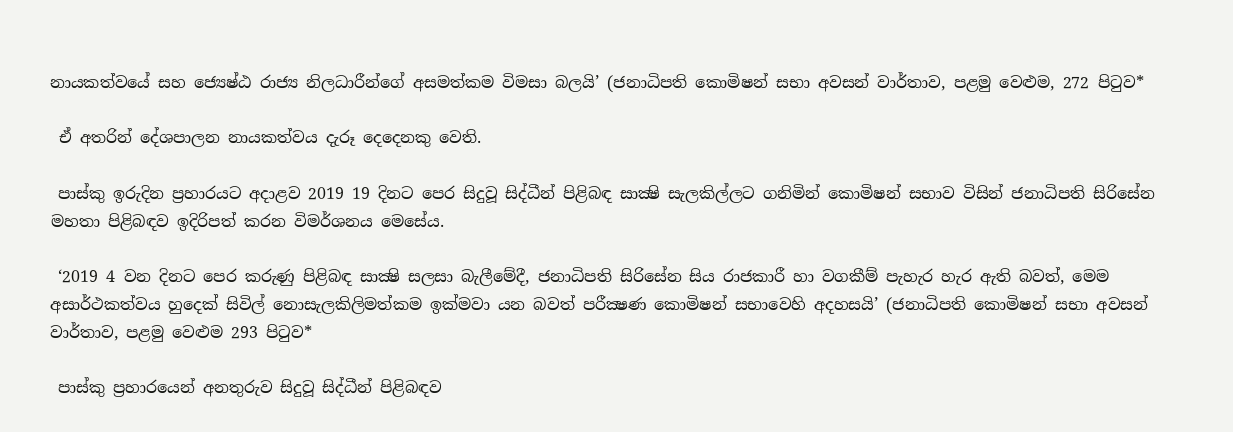නායකත්වයේ සහ ජ්‍යෙෂ්ඨ රාජ්‍ය නිලධාරීන්ගේ අසමත්කම විමසා බලයි’ (ජනාධිපති කොමිෂන් සභා අවසන් වාර්තාව, පළමු වෙළුම, 272 පිටුව*

 ඒ අතරින් දේශපාලන නායකත්වය දැරූ දෙදෙනකු වෙති.

 පාස්කු ඉරුදින ප්‍රහාරයට අදාළව 2019 19 දිනට පෙර සිදුවූ සිද්ධීන් පිළිබඳ සාක්‍ෂි සැලකිල්ලට ගනිමින් කොමිෂන් සභාව විසින් ජනාධිපති සිරිසේන මහතා පිළිබඳව ඉදිරිපත් කරන විමර්ශනය මෙසේය.

 ‘2019 4 වන දිනට පෙර කරුණු පිළිබඳ සාක්‍ෂි සලසා බැලීමේදී, ජනාධිපති සිරිසේන සිය රාජකාරී හා වගකීම් පැහැර හැර ඇති බවත්, මෙම අසාර්ථකත්වය හුදෙක් සිවිල් නොසැලකිලිමත්කම ඉක්මවා යන බවත් පරීක්‍ෂණ කොමිෂන් සභාවෙහි අදහසයි’ (ජනාධිපති කොමිෂන් සභා අවසන් වාර්තාව, පළමු වෙළුම 293 පිටුව*

 පාස්කු ප්‍රහාරයෙන් අනතුරුව සිදුවූ සිද්ධීන් පිළිබඳව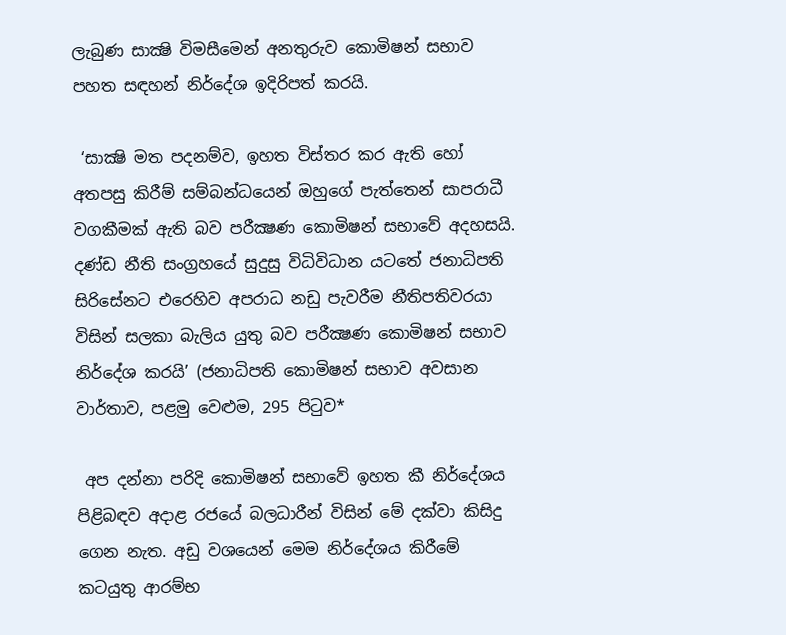ලැබුණ සාක්‍ෂි විමසීමෙන් අනතුරුව කොමිෂන් සභාව පහත සඳහන් නිර්දේශ ඉදිරිපත් කරයි.

 ‘සාක්‍ෂි මත පදනම්ව, ඉහත විස්තර කර ඇති හෝ අතපසු කිරීම් සම්බන්ධයෙන් ඔහුගේ පැත්තෙන් සාපරාධී වගකීමක් ඇති බව පරීක්‍ෂණ කොමිෂන් සභාවේ අදහසයි. දණ්ඩ නීති සංග්‍රහයේ සුදුසු විධිවිධාන යටතේ ජනාධිපති සිරිසේනට එරෙහිව අපරාධ නඩු පැවරීම නීතිපතිවරයා විසින් සලකා බැලිය යුතු බව පරීක්‍ෂණ කොමිෂන් සභාව නිර්දේශ කරයි’ (ජනාධිපති කොමිෂන් සභාව අවසාන වාර්තාව, පළමු වෙළුම, 295 පිටුව*

 අප දන්නා පරිදි කොමිෂන් සභාවේ ඉහත කී නිර්දේශය පිළිබඳව අදාළ රජයේ බලධාරීන් විසින් මේ දක්වා කිසිදු ගෙන නැත. අඩු වශයෙන් මෙම නිර්දේශය කිරීමේ කටයුතු ආරම්භ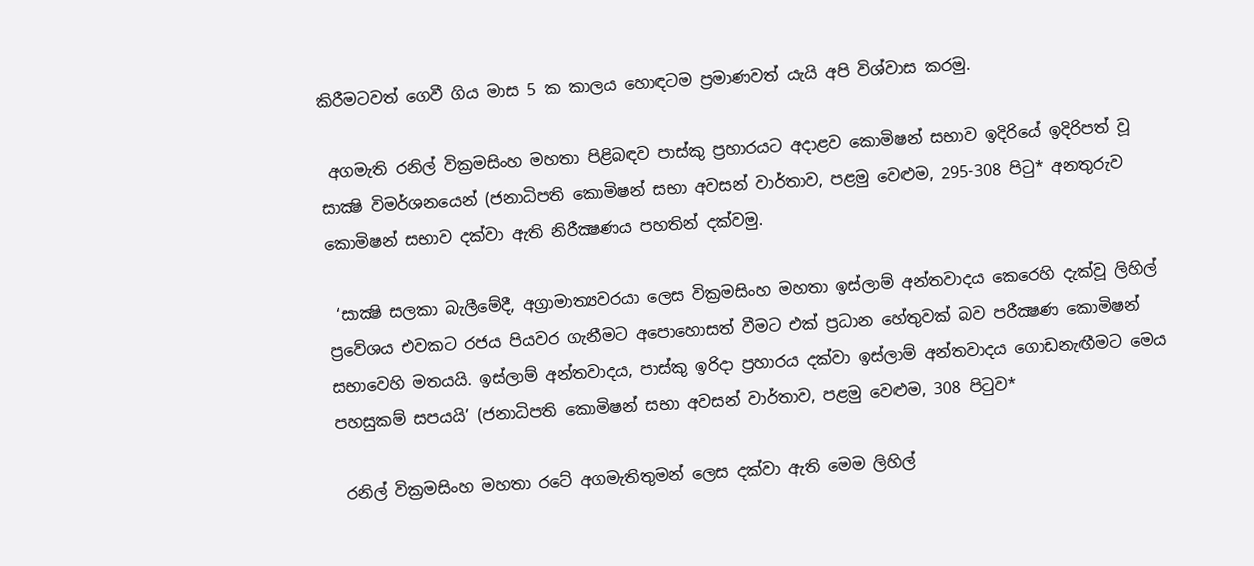කිරීමටවත් ගෙවී ගිය මාස 5 ක කාලය හොඳටම ප්‍රමාණවත් යැයි අපි විශ්වාස කරමු.

 අගමැති රනිල් වික්‍රමසිංහ මහතා පිළිබඳව පාස්කු ප්‍රහාරයට අදාළව කොමිෂන් සභාව ඉදිරියේ ඉදිරිපත් වූ සාක්‍ෂි විමර්ශනයෙන් (ජනාධිපති කොමිෂන් සභා අවසන් වාර්තාව, පළමු වෙළුම, 295-308 පිටු* අනතුරුව කොමිෂන් සභාව දක්වා ඇති නිරීක්‍ෂණය පහතින් දක්වමු.

 ‘සාක්‍ෂි සලකා බැලීමේදී, අග්‍රාමාත්‍යවරයා ලෙස වික්‍රමසිංහ මහතා ඉස්ලාම් අන්තවාදය කෙරෙහි දැක්වූ ලිහිල් ප්‍රවේශය එවකට රජය පියවර ගැනීමට අපොහොසත් වීමට එක් ප්‍රධාන හේතුවක් බව පරීක්‍ෂණ කොමිෂන් සභාවෙහි මතයයි. ඉස්ලාම් අන්තවාදය, පාස්කු ඉරිදා ප්‍රහාරය දක්වා ඉස්ලාම් අන්තවාදය ගොඩනැඟීමට මෙය පහසුකම් සපයයි’ (ජනාධිපති කොමිෂන් සභා අවසන් වාර්තාව, පළමු වෙළුම, 308 පිටුව*

 රනිල් වික්‍රමසිංහ මහතා රටේ අගමැතිතුමන් ලෙස දක්වා ඇති මෙම ලිහිල්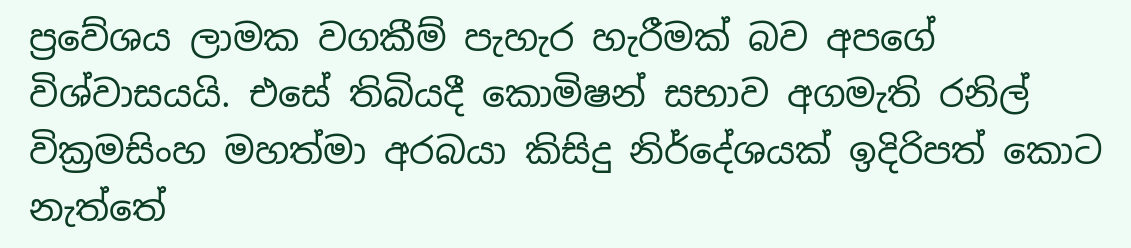ප්‍රවේශය ලාමක වගකීම් පැහැර හැරීමක් බව අපගේ විශ්වාසයයි. එසේ තිබියදී කොමිෂන් සභාව අගමැති රනිල් වික්‍රමසිංහ මහත්මා අරබයා කිසිදු නිර්දේශයක් ඉදිරිපත් කොට නැත්තේ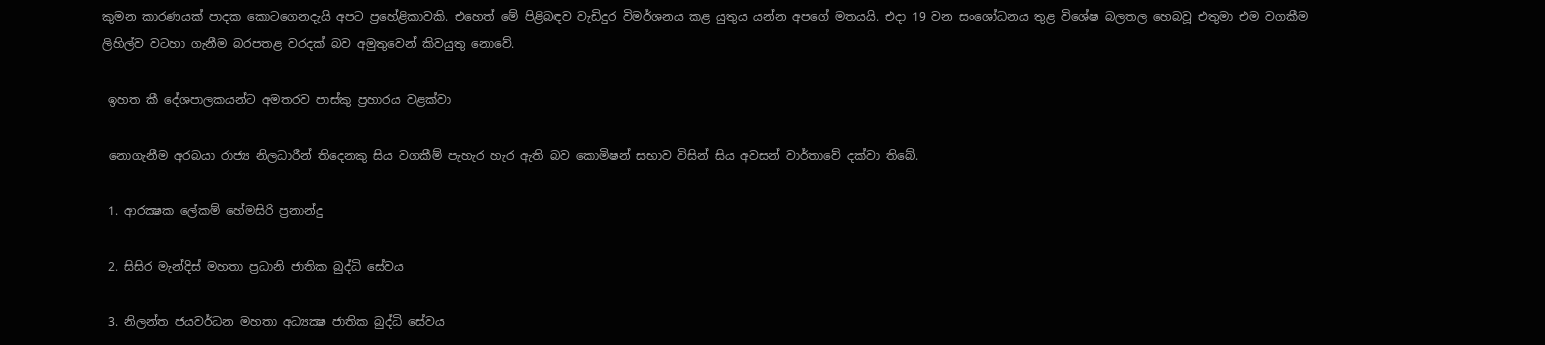කුමන කාරණයක් පාදක කොටගෙනදැයි අපට ප්‍රහේළිකාවකි. එහෙත් මේ පිළිබඳව වැඩිදුර විමර්ශනය කළ යුතුය යන්න අපගේ මතයයි. එදා 19 වන සංශෝධනය තුළ විශේෂ බලතල හෙබවූ එතුමා එම වගකීම ලිහිල්ව වටහා ගැනීම බරපතළ වරදක් බව අමුතුවෙන් කිවයුතු නොවේ.

 ඉහත කී දේශපාලකයන්ට අමතරව පාස්කු ප්‍රහාරය වළක්වා

 නොගැනීම අරබයා රාජ්‍ය නිලධාරීන් තිදෙනකු සිය වගකීම් පැහැර හැර ඇති බව කොමිෂන් සභාව විසින් සිය අවසන් වාර්තාවේ දක්වා තිබේ.

 1. ආරක්‍ෂක ලේකම් හේමසිරි ප්‍රනාන්දු

 2. සිසිර මැන්දිස් මහතා ප්‍රධානි ජාතික බුද්ධි සේවය

 3. නිලන්ත ජයවර්ධන මහතා අධ්‍යක්‍ෂ ජාතික බුද්ධි සේවය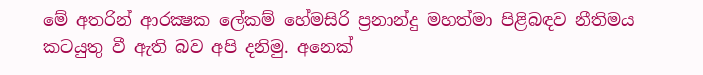මේ අතරින් ආරක්‍ෂක ලේකම් හේමසිරි ප්‍රනාන්දු මහත්මා පිළිබඳව නීතිමය කටයුතු වී ඇති බව අපි දනිමු. අනෙක්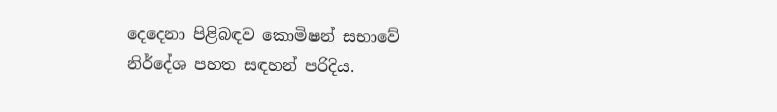දෙදෙනා පිළිබඳව කොමිෂන් සභාවේ නිර්දේශ පහත සඳහන් පරිදිය.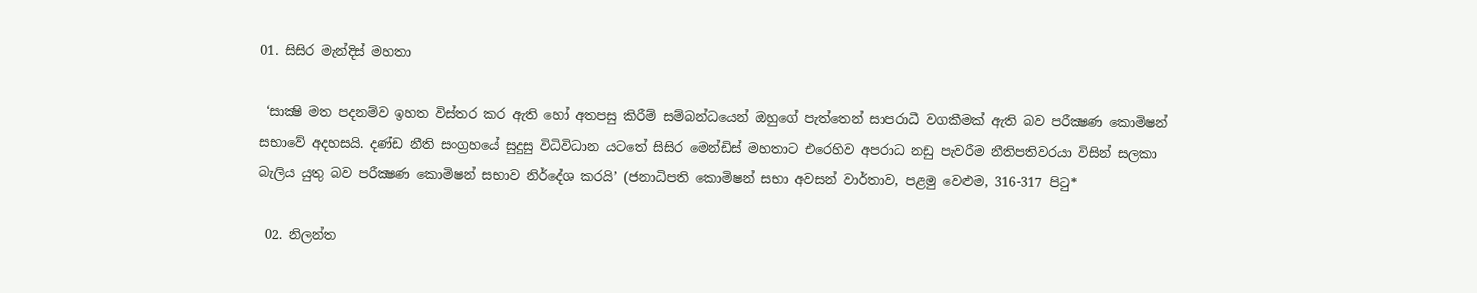01. සිසිර මැන්දිස් මහතා

 ‘සාක්‍ෂි මත පදනම්ව ඉහත විස්තර කර ඇති හෝ අතපසු කිරීම් සම්බන්ධයෙන් ඔහුගේ පැත්තෙන් සාපරාධී වගකීමක් ඇති බව පරීක්‍ෂණ කොමිෂන් සභාවේ අදහසයි. දණ්ඩ නීති සංග්‍රහයේ සුදුසු විධිවිධාන යටතේ සිසිර මෙන්ඩිස් මහතාට එරෙහිව අපරාධ නඩු පැවරීම නීතිපතිවරයා විසින් සලකා බැලිය යුතු බව පරීක්‍ෂණ කොමිෂන් සභාව නිර්දේශ කරයි’ (ජනාධිපති කොමිෂන් සභා අවසන් වාර්තාව, පළමු වෙළුම, 316-317 පිටු*

 02. නිලන්ත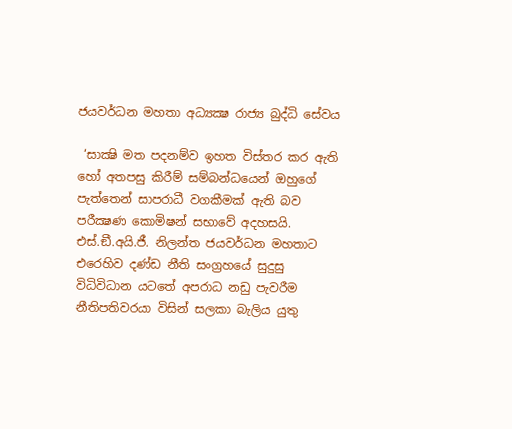ජයවර්ධන මහතා අධ්‍යක්‍ෂ රාජ්‍ය බුද්ධි සේවය

 ‘සාක්‍ෂි මත පදනම්ව ඉහත විස්තර කර ඇති හෝ අතපසු කිරීම් සම්බන්ධයෙන් ඔහුගේ පැත්තෙන් සාපරාධී වගකීමක් ඇති බව පරීක්‍ෂණ කොමිෂන් සභාවේ අදහසයි. එස්.ඞී.අයි.ජී. නිලන්ත ජයවර්ධන මහතාට එරෙහිව දණ්ඩ නීති සංග්‍රහයේ සුදුසු විධිවිධාන යටතේ අපරාධ නඩු පැවරීම නීතිපතිවරයා විසින් සලකා බැලිය යුතු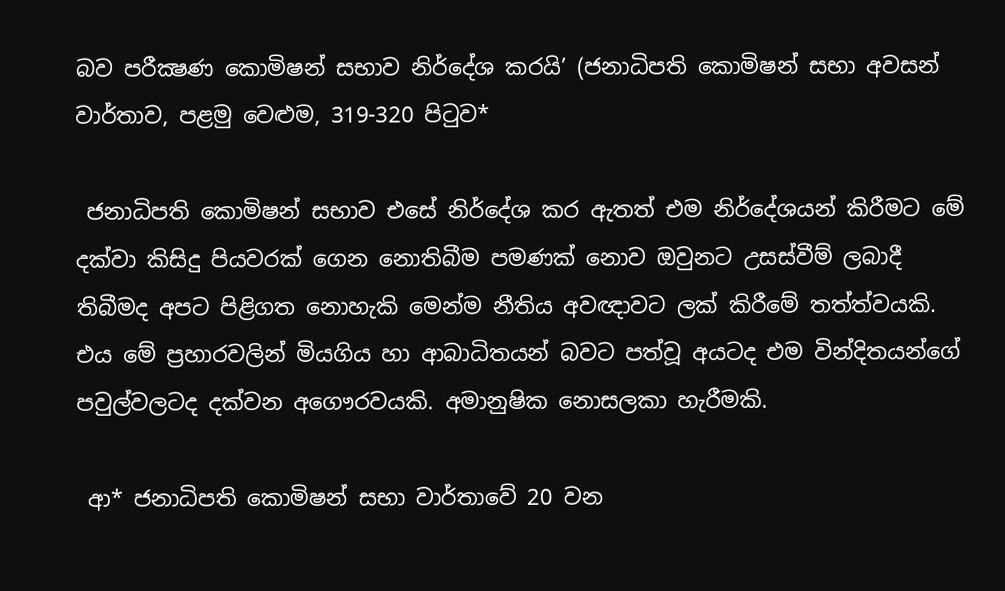බව පරීක්‍ෂණ කොමිෂන් සභාව නිර්දේශ කරයි’ (ජනාධිපති කොමිෂන් සභා අවසන් වාර්තාව, පළමු වෙළුම, 319-320 පිටුව*

 ජනාධිපති කොමිෂන් සභාව එසේ නිර්දේශ කර ඇතත් එම නිර්දේශයන් කිරීමට මේ දක්වා කිසිදු පියවරක් ගෙන නොතිබීම පමණක් නොව ඔවුනට උසස්වීම් ලබාදී තිබීමද අපට පිළිගත නොහැකි මෙන්ම නීතිය අවඥාවට ලක් කිරීමේ තත්ත්වයකි. එය මේ ප්‍රහාරවලින් මියගිය හා ආබාධිතයන් බවට පත්වූ අයටද එම වින්දිතයන්ගේ පවුල්වලටද දක්වන අගෞරවයකි. අමානුෂික නොසලකා හැරීමකි.

 ආ* ජනාධිපති කොමිෂන් සභා වාර්තාවේ 20 වන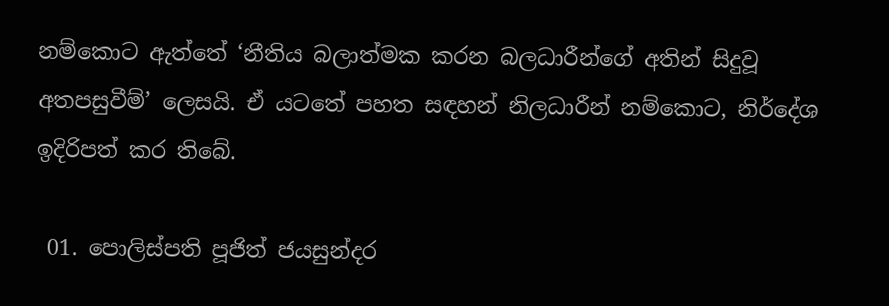නම්කොට ඇත්තේ ‘නීතිය බලාත්මක කරන බලධාරීන්ගේ අතින් සිදුවූ අතපසුවීම්’ ලෙසයි. ඒ යටතේ පහත සඳහන් නිලධාරීන් නම්කොට, නිර්දේශ ඉදිරිපත් කර තිබේ.

 01. පොලිස්පති පූජිත් ජයසුන්දර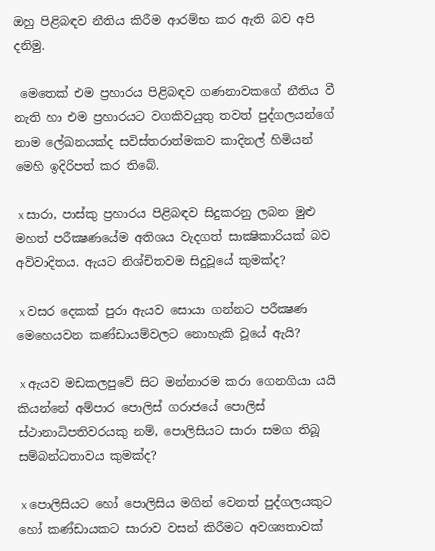ඔහු පිළිබඳව නීතිය කිරීම ආරම්භ කර ඇති බව අපි දනිමු.

 මෙතෙක් එම ප්‍රහාරය පිළිබඳව ගණනාවකගේ නීතිය වී නැති හා එම ප්‍රහාරයට වගකිවයුතු තවත් පුද්ගලයන්ගේ නාම ලේඛනයක්ද සවිස්තරාත්මකව කාදිනල් හිමියන් මෙහි ඉදිරිපත් කර තිබේ.

 x සාරා, පාස්කු ප්‍රහාරය පිළිබඳව සිදුකරනු ලබන මුළු මහත් පරීක්‍ෂණයේම අතිශය වැදගත් සාක්‍ෂිකාරියක් බව අවිවාදිතය. ඇයට නිශ්චිතවම සිදුවූයේ කුමක්ද?

 x වසර දෙකක් පුරා ඇයව සොයා ගන්නට පරීක්‍ෂණ මෙහෙයවන කණ්ඩායම්වලට නොහැකි වූයේ ඇයි?

 x ඇයව මඩකලපුවේ සිට මන්නාරම කරා ගෙනගියා යයි කියන්නේ අම්පාර පොලිස් ගරාජයේ පොලිස් ස්ථානාධිපතිවරයකු නම්, පොලිසියට සාරා සමග තිබූ සම්බන්ධතාවය කුමක්ද?

 x පොලිසියට හෝ පොලිසිය මගින් වෙනත් පුද්ගලයකුට හෝ කණ්ඩායකට සාරාව වසන් කිරීමට අවශ්‍යතාවක්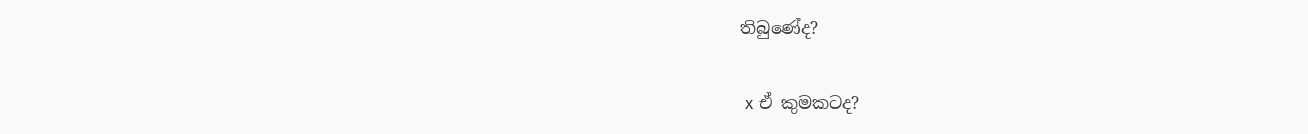තිබුණේද?

 x ඒ කුමකටද?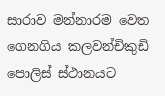සාරාව මන්නාරම වෙත ගෙනගිය කලවන්චිකුඩි පොලිස් ස්ථානයට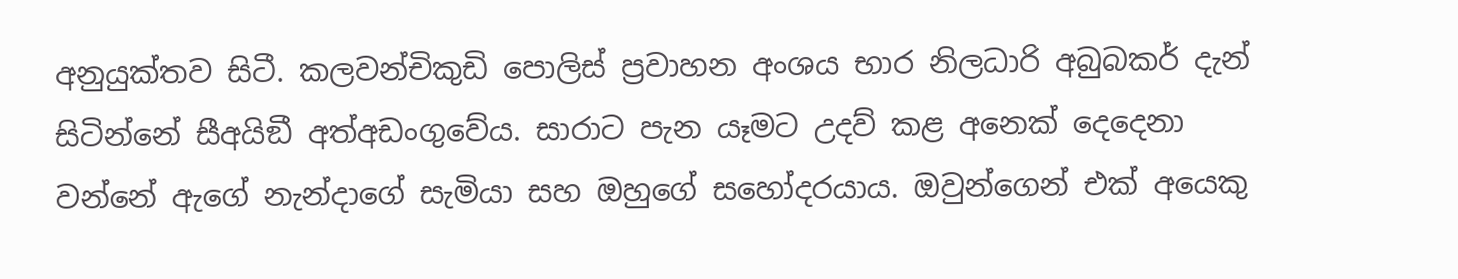අනුයුක්තව සිටී. කලවන්චිකුඩි පොලිස් ප්‍රවාහන අංශය භාර නිලධාරි අබුබකර් දැන් සිටින්නේ සීඅයිඞී අත්අඩංගුවේය. සාරාට පැන යෑමට උදව් කළ අනෙක් දෙදෙනා වන්නේ ඇගේ නැන්දාගේ සැමියා සහ ඔහුගේ සහෝදරයාය. ඔවුන්ගෙන් එක් අයෙකු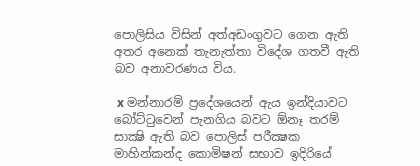පොලිසිය විසින් අත්අඩංගුවට ගෙන ඇති අතර අනෙක් තැනැත්තා විදේශ ගතවී ඇති බව අනාවරණය විය.

 x මන්නාරම් ප්‍රදේශයෙන් ඇය ඉන්දියාවට බෝට්ටුවෙන් පැනගිය බවට ඕනෑ තරම් සාක්‍ෂි ඇති බව පොලිස් පරීක්‍ෂක මාහින්කන්ද කොමිෂන් සභාව ඉදිරියේ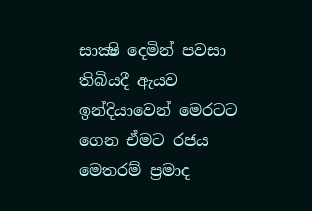සාක්‍ෂි දෙමින් පවසා තිබියදී ඇයව ඉන්දියාවෙන් මෙරටට ගෙන ඒමට රජය මෙතරම් ප්‍රමාද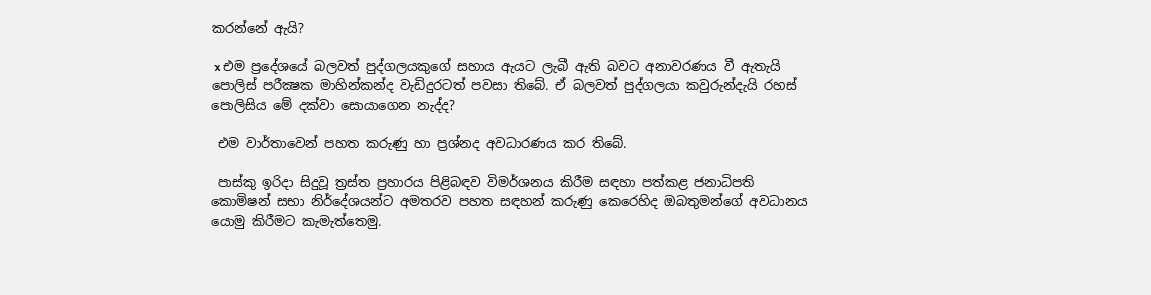කරන්නේ ඇයි?

 x එම ප්‍රදේශයේ බලවත් පුද්ගලයකුගේ සහාය ඇයට ලැබී ඇති බවට අනාවරණය වී ඇතැයි පොලිස් පරීක්‍ෂක මාහින්කන්ද වැඩිදුරටත් පවසා තිබේ. ඒ බලවත් පුද්ගලයා කවුරුන්දැයි රහස් පොලිසිය මේ දක්වා සොයාගෙන නැද්ද?

 එම වාර්තාවෙන් පහත කරුණු හා ප්‍රශ්නද අවධාරණය කර තිබේ.

 පාස්කු ඉරිදා සිදුවූ ත්‍රස්ත ප්‍රහාරය පිළිබඳව විමර්ශනය කිරීම සඳහා පත්කළ ජනාධිපති කොමිෂන් සභා නිර්දේශයන්ට අමතරව පහත සඳහන් කරුණු කෙරෙහිද ඔබතුමන්ගේ අවධානය යොමු කිරීමට කැමැත්තෙමු.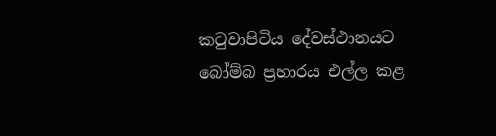කටුවාපිටිය දේවස්ථානයට බෝම්බ ප්‍රහාරය එල්ල කළ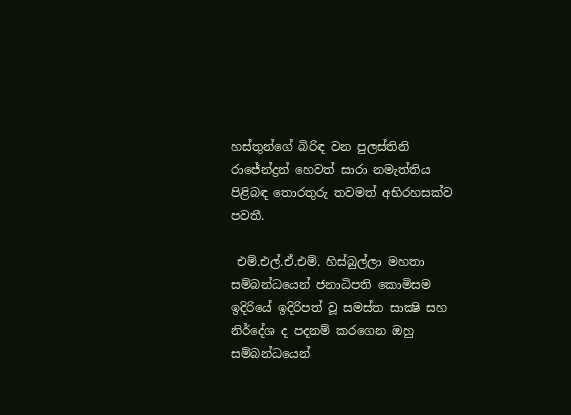හස්තුන්ගේ බිරිඳ වන පුලස්තිනි රාජේන්ද්‍රන් හෙවත් සාරා නමැත්තිය පිළිබඳ තොරතුරු තවමත් අභිරහසක්ව පවතී.

 එම්.එල්.ඒ.එම්. හිස්බුල්ලා මහතා සම්බන්ධයෙන් ජනාධිපති කොමිසම ඉදිරියේ ඉදිරිපත් වූ සමස්ත සාක්‍ෂි සහ නිර්දේශ ද පදනම් කරගෙන ඔහු සම්බන්ධයෙන්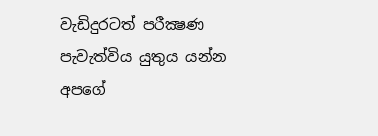වැඩිදුරටත් පරීක්‍ෂණ පැවැත්විය යුතුය යන්න අපගේ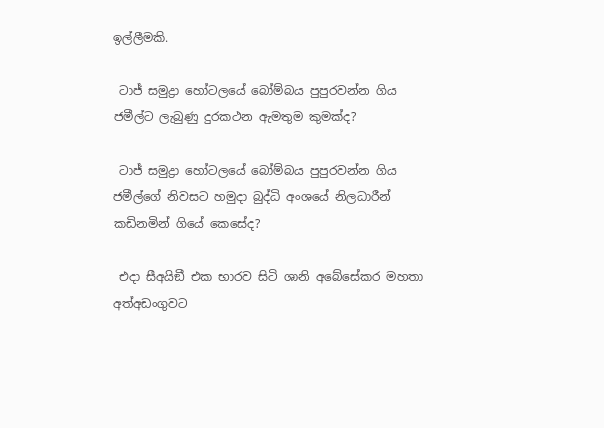ඉල්ලීමකි.

 ටාජ් සමුද්‍රා හෝටලයේ බෝම්බය පුපුරවන්න ගිය ජමීල්ට ලැබුණු දුරකථන ඇමතුම කුමක්ද?

 ටාජ් සමුද්‍රා හෝටලයේ බෝම්බය පුපුරවන්න ගිය ජමීල්ගේ නිවසට හමුදා බුද්ධි අංශයේ නිලධාරීන් කඩිනමින් ගියේ කෙසේද?

 එදා සීඅයිඞී එක භාරව සිටි ශානි අබේසේකර මහතා අත්අඩංගුවට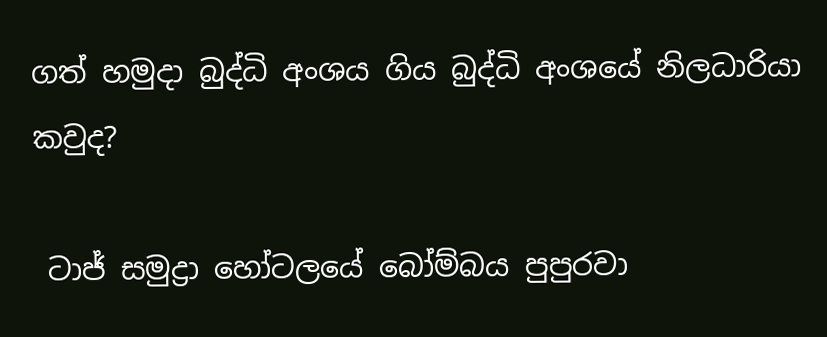ගත් හමුදා බුද්ධි අංශය ගිය බුද්ධි අංශයේ නිලධාරියා කවුද?

 ටාජ් සමුද්‍රා හෝටලයේ බෝම්බය පුපුරවා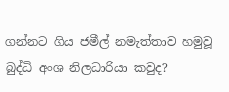ගන්නට ගිය ජමීල් නමැත්තාව හමුවූ බුද්ධි අංශ නිලධාරියා කවුද?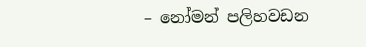– නෝමන් පලිහවඩන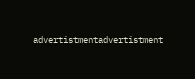advertistmentadvertistment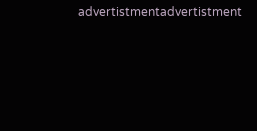advertistmentadvertistment